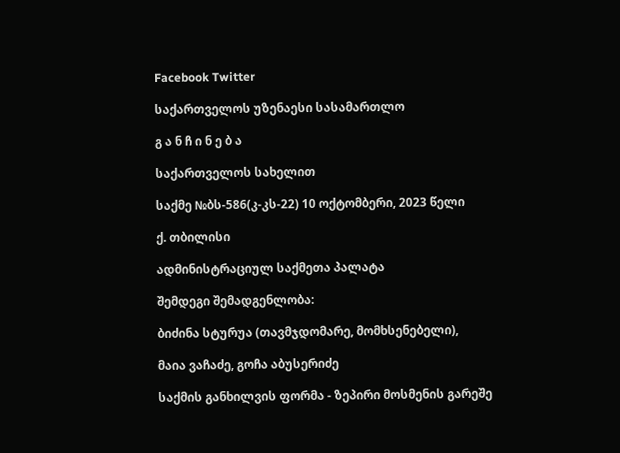Facebook Twitter

საქართველოს უზენაესი სასამართლო

გ ა ნ ჩ ი ნ ე ბ ა

საქართველოს სახელით

საქმე №ბს-586(კ-კს-22) 10 ოქტომბერი, 2023 წელი

ქ. თბილისი

ადმინისტრაციულ საქმეთა პალატა

შემდეგი შემადგენლობა:

ბიძინა სტურუა (თავმჯდომარე, მომხსენებელი),

მაია ვაჩაძე, გოჩა აბუსერიძე

საქმის განხილვის ფორმა - ზეპირი მოსმენის გარეშე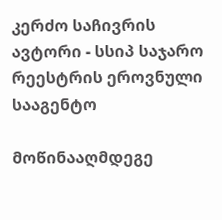კერძო საჩივრის ავტორი - სსიპ საჯარო რეესტრის ეროვნული სააგენტო

მოწინააღმდეგე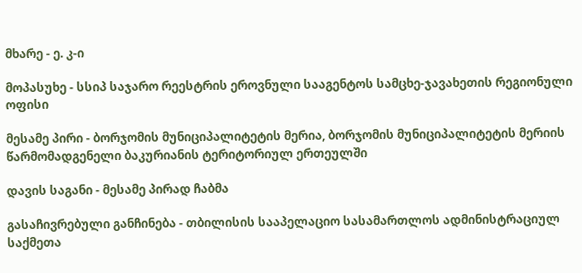მხარე - ე. კ-ი

მოპასუხე - სსიპ საჯარო რეესტრის ეროვნული სააგენტოს სამცხე-ჯავახეთის რეგიონული ოფისი

მესამე პირი - ბორჯომის მუნიციპალიტეტის მერია, ბორჯომის მუნიციპალიტეტის მერიის წარმომადგენელი ბაკურიანის ტერიტორიულ ერთეულში

დავის საგანი - მესამე პირად ჩაბმა

გასაჩივრებული განჩინება - თბილისის სააპელაციო სასამართლოს ადმინისტრაციულ საქმეთა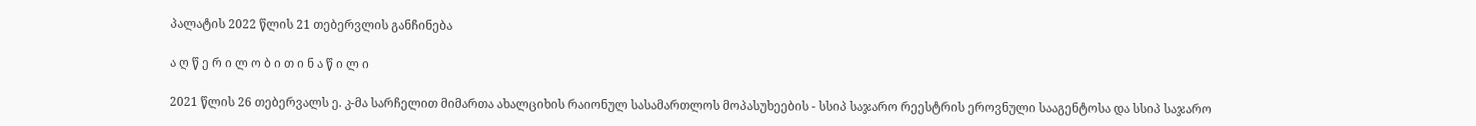პალატის 2022 წლის 21 თებერვლის განჩინება

ა ღ წ ე რ ი ლ ო ბ ი თ ი ნ ა წ ი ლ ი

2021 წლის 26 თებერვალს ე. კ-მა სარჩელით მიმართა ახალციხის რაიონულ სასამართლოს მოპასუხეების - სსიპ საჯარო რეესტრის ეროვნული სააგენტოსა და სსიპ საჯარო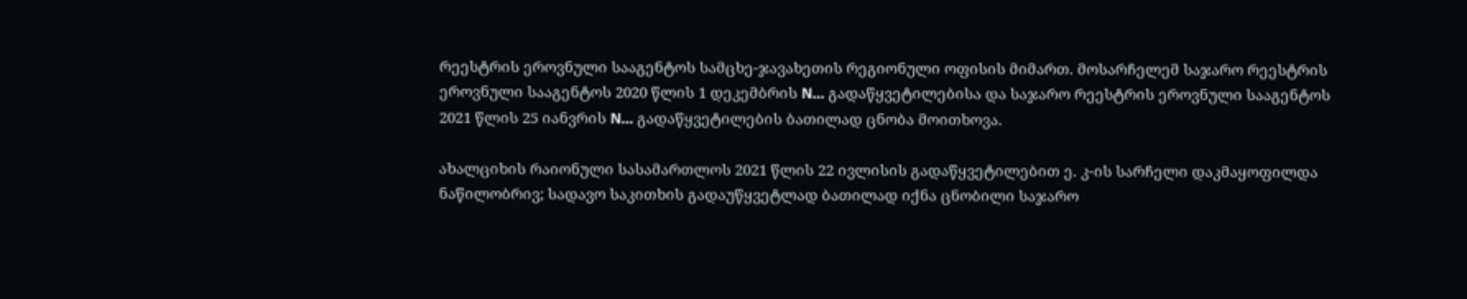რეესტრის ეროვნული სააგენტოს სამცხე-ჯავახეთის რეგიონული ოფისის მიმართ. მოსარჩელემ საჯარო რეესტრის ეროვნული სააგენტოს 2020 წლის 1 დეკემბრის N... გადაწყვეტილებისა და საჯარო რეესტრის ეროვნული სააგენტოს 2021 წლის 25 იანვრის N... გადაწყვეტილების ბათილად ცნობა მოითხოვა.

ახალციხის რაიონული სასამართლოს 2021 წლის 22 ივლისის გადაწყვეტილებით ე. კ-ის სარჩელი დაკმაყოფილდა ნაწილობრივ; სადავო საკითხის გადაუწყვეტლად ბათილად იქნა ცნობილი საჯარო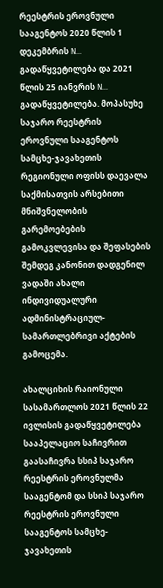რეესტრის ეროვნული სააგენტოს 2020 წლის 1 დეკემბრის N... გადაწყვეტილება და 2021 წლის 25 იანვრის N... გადაწყვეტილება. მოპასუხე საჯარო რეესტრის ეროვნული სააგენტოს სამცხე-ჯავახეთის რეგიონული ოფისს დაევალა საქმისათვის არსებითი მნიშვნელობის გარემოებების გამოკვლევისა და შეფასების შემდეგ კანონით დადგენილ ვადაში ახალი ინდივიდუალური ადმინისტრაციულ- სამართლებრივი აქტების გამოცემა.

ახალციხის რაიონული სასამართლოს 2021 წლის 22 ივლისის გადაწყვეტილება სააპელაციო საჩივრით გაასაჩივრა სსიპ საჯარო რეესტრის ეროვნულმა სააგენტომ და სსიპ საჯარო რეესტრის ეროვნული სააგენტოს სამცხე-ჯავახეთის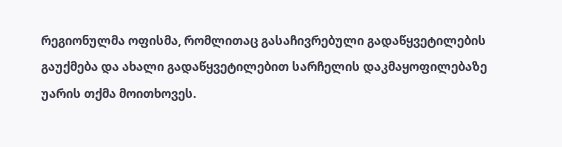რეგიონულმა ოფისმა, რომლითაც გასაჩივრებული გადაწყვეტილების გაუქმება და ახალი გადაწყვეტილებით სარჩელის დაკმაყოფილებაზე უარის თქმა მოითხოვეს.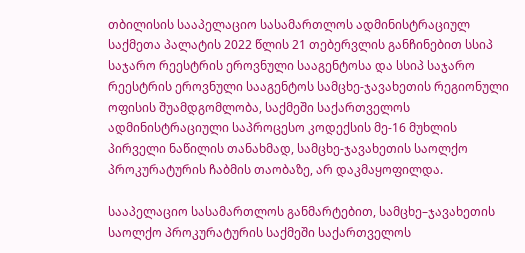თბილისის სააპელაციო სასამართლოს ადმინისტრაციულ საქმეთა პალატის 2022 წლის 21 თებერვლის განჩინებით სსიპ საჯარო რეესტრის ეროვნული სააგენტოსა და სსიპ საჯარო რეესტრის ეროვნული სააგენტოს სამცხე-ჯავახეთის რეგიონული ოფისის შუამდგომლობა, საქმეში საქართველოს ადმინისტრაციული საპროცესო კოდექსის მე-16 მუხლის პირველი ნაწილის თანახმად, სამცხე-ჯავახეთის საოლქო პროკურატურის ჩაბმის თაობაზე, არ დაკმაყოფილდა.

სააპელაციო სასამართლოს განმარტებით, სამცხე–ჯავახეთის საოლქო პროკურატურის საქმეში საქართველოს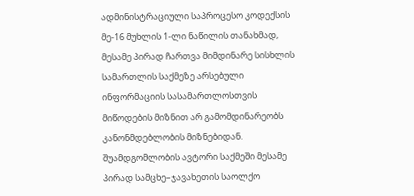ადმინისტრაციული საპროცესო კოდექსის მე-16 მუხლის 1-ლი ნაწილის თანახმად, მესამე პირად ჩართვა მიმდინარე სისხლის სამართლის საქმეზე არსებული ინფორმაციის სასამართლოსთვის მიწოდების მიზნით არ გამომდინარეობს კანონმდებლობის მიზნებიდან. შუამდგომლობის ავტორი საქმეში მესამე პირად სამცხე–ჯავახეთის საოლქო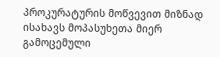პროკურატურის მოწვევით მიზნად ისახავს მოპასუხეთა მიერ გამოცემული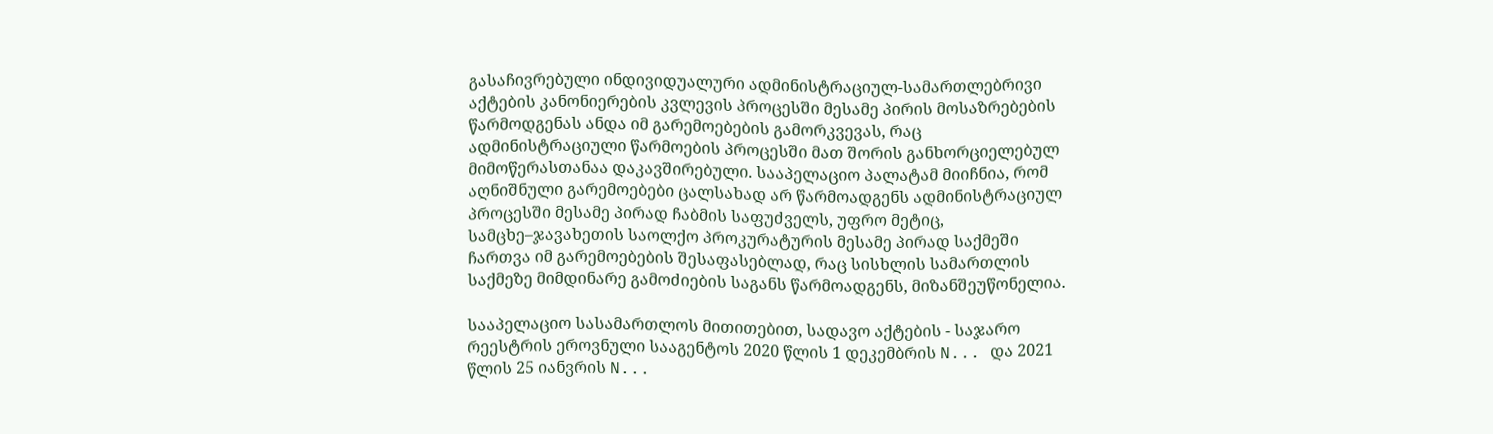გასაჩივრებული ინდივიდუალური ადმინისტრაციულ-სამართლებრივი აქტების კანონიერების კვლევის პროცესში მესამე პირის მოსაზრებების წარმოდგენას ანდა იმ გარემოებების გამორკვევას, რაც ადმინისტრაციული წარმოების პროცესში მათ შორის განხორციელებულ მიმოწერასთანაა დაკავშირებული. სააპელაციო პალატამ მიიჩნია, რომ აღნიშნული გარემოებები ცალსახად არ წარმოადგენს ადმინისტრაციულ პროცესში მესამე პირად ჩაბმის საფუძველს, უფრო მეტიც, სამცხე–ჯავახეთის საოლქო პროკურატურის მესამე პირად საქმეში ჩართვა იმ გარემოებების შესაფასებლად, რაც სისხლის სამართლის საქმეზე მიმდინარე გამოძიების საგანს წარმოადგენს, მიზანშეუწონელია.

სააპელაციო სასამართლოს მითითებით, სადავო აქტების - საჯარო რეესტრის ეროვნული სააგენტოს 2020 წლის 1 დეკემბრის N... და 2021 წლის 25 იანვრის N...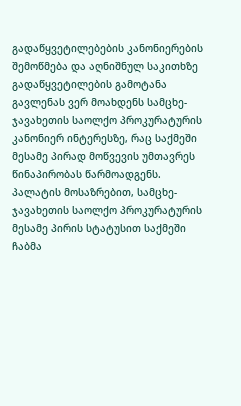გადაწყვეტილებების კანონიერების შემოწმება და აღნიშნულ საკითხზე გადაწყვეტილების გამოტანა გავლენას ვერ მოახდენს სამცხე-ჯავახეთის საოლქო პროკურატურის კანონიერ ინტერესზე, რაც საქმეში მესამე პირად მოწვევის უმთავრეს წინაპირობას წარმოადგენს. პალატის მოსაზრებით, სამცხე-ჯავახეთის საოლქო პროკურატურის მესამე პირის სტატუსით საქმეში ჩაბმა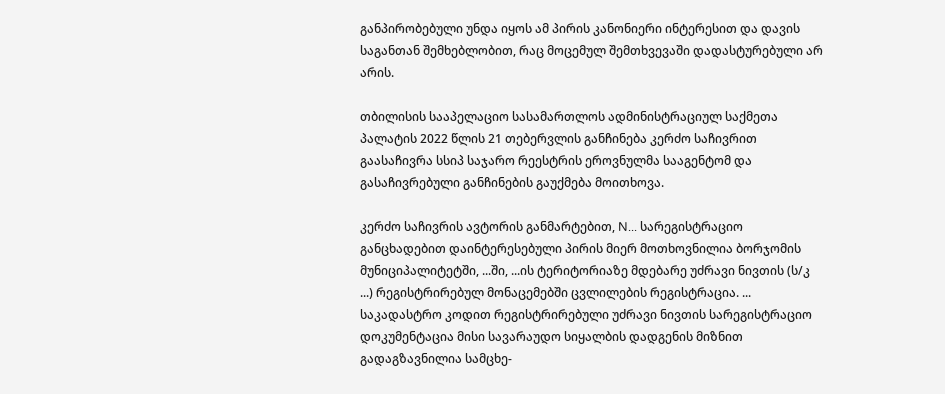განპირობებული უნდა იყოს ამ პირის კანონიერი ინტერესით და დავის საგანთან შემხებლობით, რაც მოცემულ შემთხვევაში დადასტურებული არ არის.

თბილისის სააპელაციო სასამართლოს ადმინისტრაციულ საქმეთა პალატის 2022 წლის 21 თებერვლის განჩინება კერძო საჩივრით გაასაჩივრა სსიპ საჯარო რეესტრის ეროვნულმა სააგენტომ და გასაჩივრებული განჩინების გაუქმება მოითხოვა.

კერძო საჩივრის ავტორის განმარტებით, N... სარეგისტრაციო განცხადებით დაინტერესებული პირის მიერ მოთხოვნილია ბორჯომის მუნიციპალიტეტში, ...ში, ...ის ტერიტორიაზე მდებარე უძრავი ნივთის (ს/კ ...) რეგისტრირებულ მონაცემებში ცვლილების რეგისტრაცია. ... საკადასტრო კოდით რეგისტრირებული უძრავი ნივთის სარეგისტრაციო დოკუმენტაცია მისი სავარაუდო სიყალბის დადგენის მიზნით გადაგზავნილია სამცხე-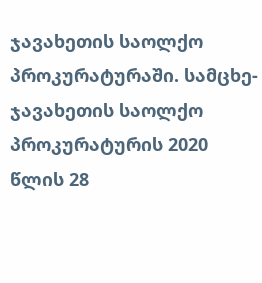ჯავახეთის საოლქო პროკურატურაში. სამცხე-ჯავახეთის საოლქო პროკურატურის 2020 წლის 28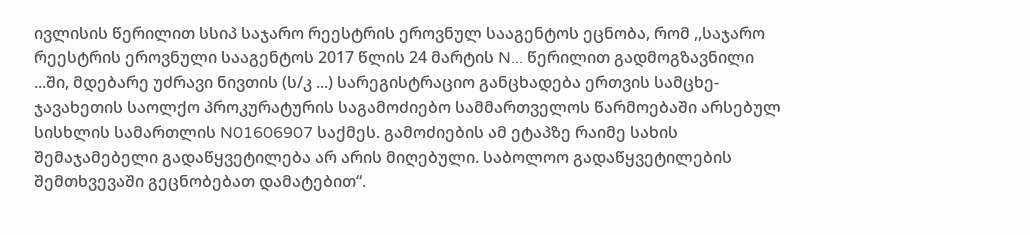ივლისის წერილით სსიპ საჯარო რეესტრის ეროვნულ სააგენტოს ეცნობა, რომ ,,საჯარო რეესტრის ეროვნული სააგენტოს 2017 წლის 24 მარტის N... წერილით გადმოგზავნილი ...ში, მდებარე უძრავი ნივთის (ს/კ ...) სარეგისტრაციო განცხადება ერთვის სამცხე-ჯავახეთის საოლქო პროკურატურის საგამოძიებო სამმართველოს წარმოებაში არსებულ სისხლის სამართლის N01606907 საქმეს. გამოძიების ამ ეტაპზე რაიმე სახის შემაჯამებელი გადაწყვეტილება არ არის მიღებული. საბოლოო გადაწყვეტილების შემთხვევაში გეცნობებათ დამატებით“.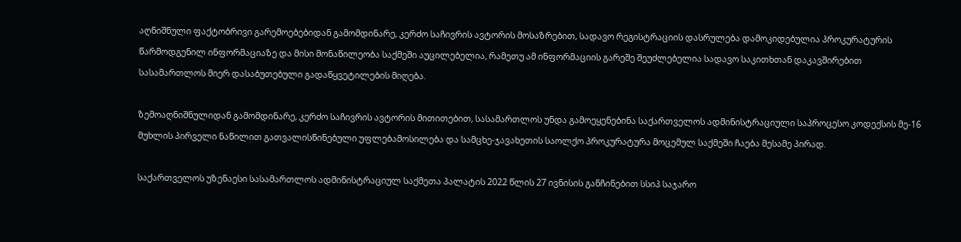აღნიშნული ფაქტობრივი გარემოებებიდან გამომდინარე, კერძო საჩივრის ავტორის მოსაზრებით, სადავო რეგისტრაციის დასრულება დამოკიდებულია პროკურატურის წარმოდგენილ ინფორმაციაზე და მისი მონაწილეობა საქმეში აუცილებელია, რამეთუ ამ ინფორმაციის გარეშე შეუძლებელია სადავო საკითხთან დაკავშირებით სასამართლოს მიერ დასაბუთებული გადაწყვეტილების მიღება.

ზემოაღნიშნულიდან გამომდინარე, კერძო საჩივრის ავტორის მითითებით, სასამართლოს უნდა გამოეყენებინა საქართველოს ადმინისტრაციული საპროცესო კოდექსის მე-16 მუხლის პირველი ნაწილით გათვალისწინებული უფლებამოსილება და სამცხე-ჯავახეთის საოლქო პროკურატურა მოცემულ საქმეში ჩაება მესამე პირად.

საქართველოს უზენაესი სასამართლოს ადმინისტრაციულ საქმეთა პალატის 2022 წლის 27 ივნისის განჩინებით სსიპ საჯარო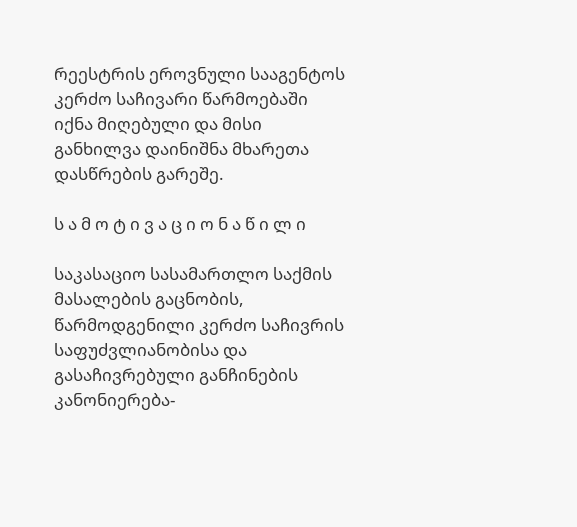რეესტრის ეროვნული სააგენტოს კერძო საჩივარი წარმოებაში იქნა მიღებული და მისი განხილვა დაინიშნა მხარეთა დასწრების გარეშე.

ს ა მ ო ტ ი ვ ა ც ი ო ნ ა წ ი ლ ი

საკასაციო სასამართლო საქმის მასალების გაცნობის, წარმოდგენილი კერძო საჩივრის საფუძვლიანობისა და გასაჩივრებული განჩინების კანონიერება-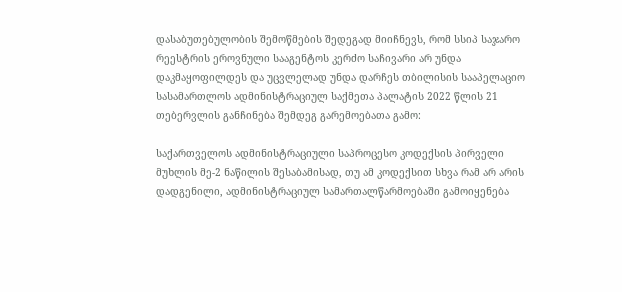დასაბუთებულობის შემოწმების შედეგად მიიჩნევს, რომ სსიპ საჯარო რეესტრის ეროვნული სააგენტოს კერძო საჩივარი არ უნდა დაკმაყოფილდეს და უცვლელად უნდა დარჩეს თბილისის სააპელაციო სასამართლოს ადმინისტრაციულ საქმეთა პალატის 2022 წლის 21 თებერვლის განჩინება შემდეგ გარემოებათა გამო:

საქართველოს ადმინისტრაციული საპროცესო კოდექსის პირველი მუხლის მე-2 ნაწილის შესაბამისად, თუ ამ კოდექსით სხვა რამ არ არის დადგენილი, ადმინისტრაციულ სამართალწარმოებაში გამოიყენება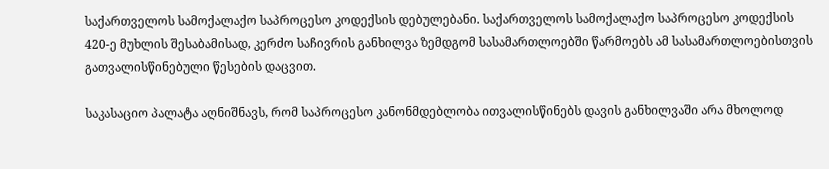საქართველოს სამოქალაქო საპროცესო კოდექსის დებულებანი. საქართველოს სამოქალაქო საპროცესო კოდექსის 420-ე მუხლის შესაბამისად, კერძო საჩივრის განხილვა ზემდგომ სასამართლოებში წარმოებს ამ სასამართლოებისთვის გათვალისწინებული წესების დაცვით.

საკასაციო პალატა აღნიშნავს, რომ საპროცესო კანონმდებლობა ითვალისწინებს დავის განხილვაში არა მხოლოდ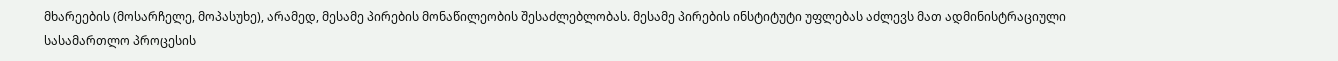მხარეების (მოსარჩელე, მოპასუხე), არამედ, მესამე პირების მონაწილეობის შესაძლებლობას. მესამე პირების ინსტიტუტი უფლებას აძლევს მათ ადმინისტრაციული სასამართლო პროცესის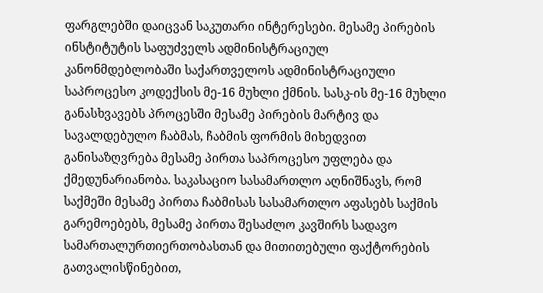ფარგლებში დაიცვან საკუთარი ინტერესები. მესამე პირების ინსტიტუტის საფუძველს ადმინისტრაციულ კანონმდებლობაში საქართველოს ადმინისტრაციული საპროცესო კოდექსის მე-16 მუხლი ქმნის. სასკ-ის მე-16 მუხლი განასხვავებს პროცესში მესამე პირების მარტივ და სავალდებულო ჩაბმას, ჩაბმის ფორმის მიხედვით განისაზღვრება მესამე პირთა საპროცესო უფლება და ქმედუნარიანობა. საკასაციო სასამართლო აღნიშნავს, რომ საქმეში მესამე პირთა ჩაბმისას სასამართლო აფასებს საქმის გარემოებებს, მესამე პირთა შესაძლო კავშირს სადავო სამართალურთიერთობასთან და მითითებული ფაქტორების გათვალისწინებით,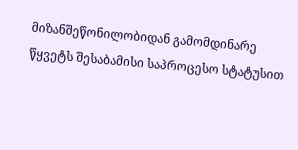მიზანშეწონილობიდან გამომდინარე წყვეტს შესაბამისი საპროცესო სტატუსით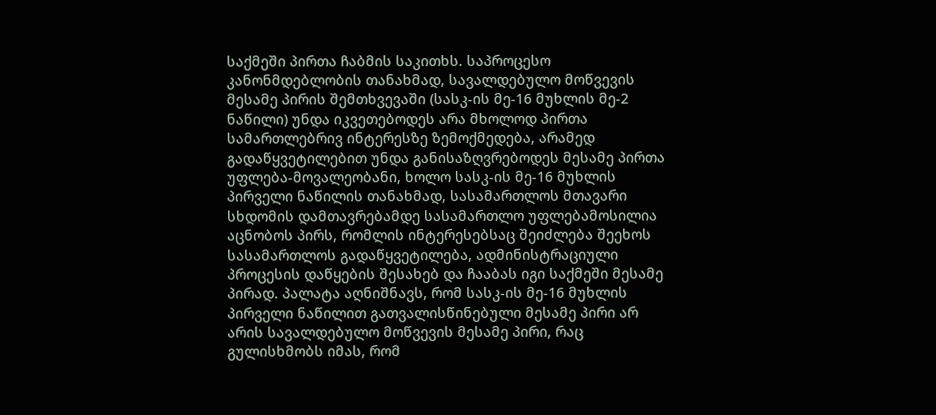საქმეში პირთა ჩაბმის საკითხს. საპროცესო კანონმდებლობის თანახმად, სავალდებულო მოწვევის მესამე პირის შემთხვევაში (სასკ-ის მე-16 მუხლის მე-2 ნაწილი) უნდა იკვეთებოდეს არა მხოლოდ პირთა სამართლებრივ ინტერესზე ზემოქმედება, არამედ გადაწყვეტილებით უნდა განისაზღვრებოდეს მესამე პირთა უფლება-მოვალეობანი, ხოლო სასკ-ის მე-16 მუხლის პირველი ნაწილის თანახმად, სასამართლოს მთავარი სხდომის დამთავრებამდე სასამართლო უფლებამოსილია აცნობოს პირს, რომლის ინტერესებსაც შეიძლება შეეხოს სასამართლოს გადაწყვეტილება, ადმინისტრაციული პროცესის დაწყების შესახებ და ჩააბას იგი საქმეში მესამე პირად. პალატა აღნიშნავს, რომ სასკ-ის მე-16 მუხლის პირველი ნაწილით გათვალისწინებული მესამე პირი არ არის სავალდებულო მოწვევის მესამე პირი, რაც გულისხმობს იმას, რომ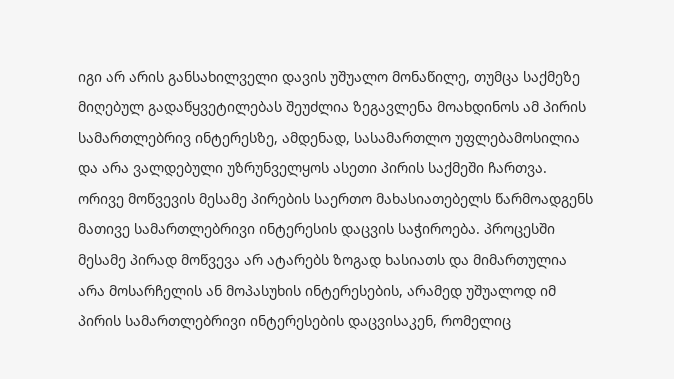იგი არ არის განსახილველი დავის უშუალო მონაწილე, თუმცა საქმეზე მიღებულ გადაწყვეტილებას შეუძლია ზეგავლენა მოახდინოს ამ პირის სამართლებრივ ინტერესზე, ამდენად, სასამართლო უფლებამოსილია და არა ვალდებული უზრუნველყოს ასეთი პირის საქმეში ჩართვა. ორივე მოწვევის მესამე პირების საერთო მახასიათებელს წარმოადგენს მათივე სამართლებრივი ინტერესის დაცვის საჭიროება. პროცესში მესამე პირად მოწვევა არ ატარებს ზოგად ხასიათს და მიმართულია არა მოსარჩელის ან მოპასუხის ინტერესების, არამედ უშუალოდ იმ პირის სამართლებრივი ინტერესების დაცვისაკენ, რომელიც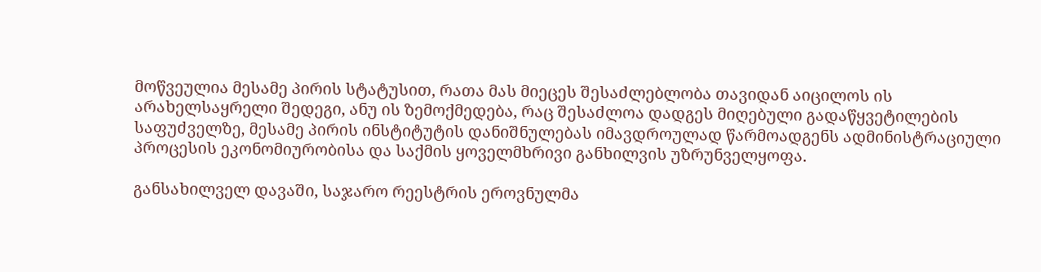მოწვეულია მესამე პირის სტატუსით, რათა მას მიეცეს შესაძლებლობა თავიდან აიცილოს ის არახელსაყრელი შედეგი, ანუ ის ზემოქმედება, რაც შესაძლოა დადგეს მიღებული გადაწყვეტილების საფუძველზე, მესამე პირის ინსტიტუტის დანიშნულებას იმავდროულად წარმოადგენს ადმინისტრაციული პროცესის ეკონომიურობისა და საქმის ყოველმხრივი განხილვის უზრუნველყოფა.

განსახილველ დავაში, საჯარო რეესტრის ეროვნულმა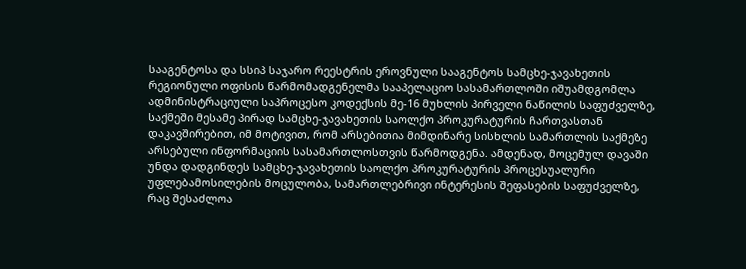სააგენტოსა და სსიპ საჯარო რეესტრის ეროვნული სააგენტოს სამცხე-ჯავახეთის რეგიონული ოფისის წარმომადგენელმა სააპელაციო სასამართლოში იშუამდგომლა ადმინისტრაციული საპროცესო კოდექსის მე-16 მუხლის პირველი ნაწილის საფუძველზე, საქმეში მესამე პირად სამცხე-ჯავახეთის საოლქო პროკურატურის ჩართვასთან დაკავშირებით, იმ მოტივით, რომ არსებითია მიმდინარე სისხლის სამართლის საქმეზე არსებული ინფორმაციის სასამართლოსთვის წარმოდგენა. ამდენად, მოცემულ დავაში უნდა დადგინდეს სამცხე-ჯავახეთის საოლქო პროკურატურის პროცესუალური უფლებამოსილების მოცულობა, სამართლებრივი ინტერესის შეფასების საფუძველზე, რაც შესაძლოა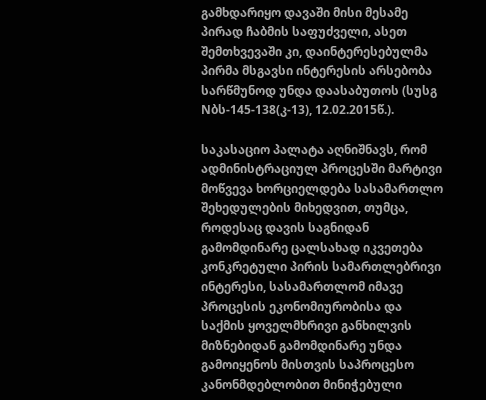გამხდარიყო დავაში მისი მესამე პირად ჩაბმის საფუძველი, ასეთ შემთხვევაში კი, დაინტერესებულმა პირმა მსგავსი ინტერესის არსებობა სარწმუნოდ უნდა დაასაბუთოს (სუსგ Nბს-145-138(კ-13), 12.02.2015წ.).

საკასაციო პალატა აღნიშნავს, რომ ადმინისტრაციულ პროცესში მარტივი მოწვევა ხორციელდება სასამართლო შეხედულების მიხედვით, თუმცა, როდესაც დავის საგნიდან გამომდინარე ცალსახად იკვეთება კონკრეტული პირის სამართლებრივი ინტერესი, სასამართლომ იმავე პროცესის ეკონომიურობისა და საქმის ყოველმხრივი განხილვის მიზნებიდან გამომდინარე უნდა გამოიყენოს მისთვის საპროცესო კანონმდებლობით მინიჭებული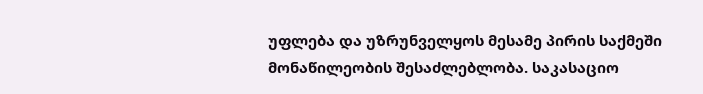უფლება და უზრუნველყოს მესამე პირის საქმეში მონაწილეობის შესაძლებლობა. საკასაციო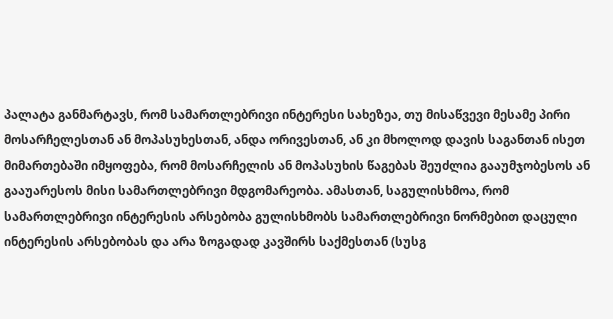პალატა განმარტავს, რომ სამართლებრივი ინტერესი სახეზეა, თუ მისაწვევი მესამე პირი მოსარჩელესთან ან მოპასუხესთან, ანდა ორივესთან, ან კი მხოლოდ დავის საგანთან ისეთ მიმართებაში იმყოფება, რომ მოსარჩელის ან მოპასუხის წაგებას შეუძლია გააუმჯობესოს ან გააუარესოს მისი სამართლებრივი მდგომარეობა. ამასთან, საგულისხმოა, რომ სამართლებრივი ინტერესის არსებობა გულისხმობს სამართლებრივი ნორმებით დაცული ინტერესის არსებობას და არა ზოგადად კავშირს საქმესთან (სუსგ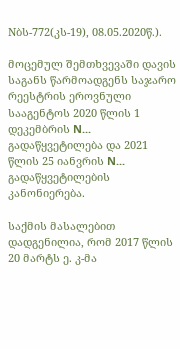Nბს-772(კს-19), 08.05.2020წ.).

მოცემულ შემთხვევაში დავის საგანს წარმოადგენს საჯარო რეესტრის ეროვნული სააგენტოს 2020 წლის 1 დეკემბრის N... გადაწყვეტილება და 2021 წლის 25 იანვრის N... გადაწყვეტილების კანონიერება.

საქმის მასალებით დადგენილია, რომ 2017 წლის 20 მარტს ე. კ-მა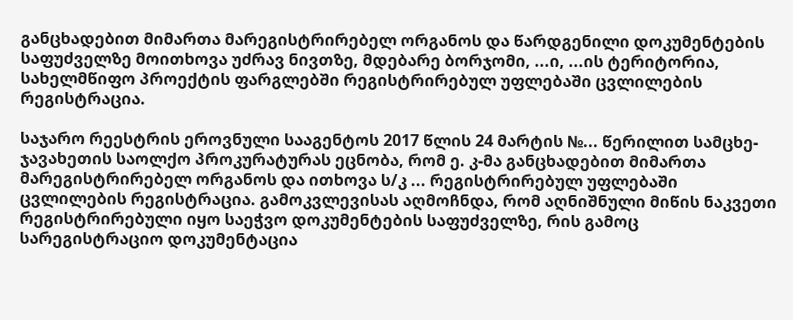განცხადებით მიმართა მარეგისტრირებელ ორგანოს და წარდგენილი დოკუმენტების საფუძველზე მოითხოვა უძრავ ნივთზე, მდებარე ბორჯომი, ...ი, ...ის ტერიტორია, სახელმწიფო პროექტის ფარგლებში რეგისტრირებულ უფლებაში ცვლილების რეგისტრაცია.

საჯარო რეესტრის ეროვნული სააგენტოს 2017 წლის 24 მარტის №... წერილით სამცხე-ჯავახეთის საოლქო პროკურატურას ეცნობა, რომ ე. კ-მა განცხადებით მიმართა მარეგისტრირებელ ორგანოს და ითხოვა ს/კ ... რეგისტრირებულ უფლებაში ცვლილების რეგისტრაცია. გამოკვლევისას აღმოჩნდა, რომ აღნიშნული მიწის ნაკვეთი რეგისტრირებული იყო საეჭვო დოკუმენტების საფუძველზე, რის გამოც სარეგისტრაციო დოკუმენტაცია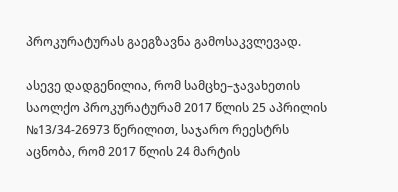პროკურატურას გაეგზავნა გამოსაკვლევად.

ასევე დადგენილია, რომ სამცხე–ჯავახეთის საოლქო პროკურატურამ 2017 წლის 25 აპრილის №13/34-26973 წერილით, საჯარო რეესტრს აცნობა, რომ 2017 წლის 24 მარტის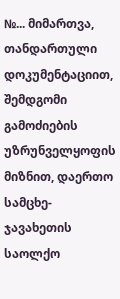№... მიმართვა, თანდართული დოკუმენტაციით, შემდგომი გამოძიების უზრუნველყოფის მიზნით, დაერთო სამცხე-ჯავახეთის საოლქო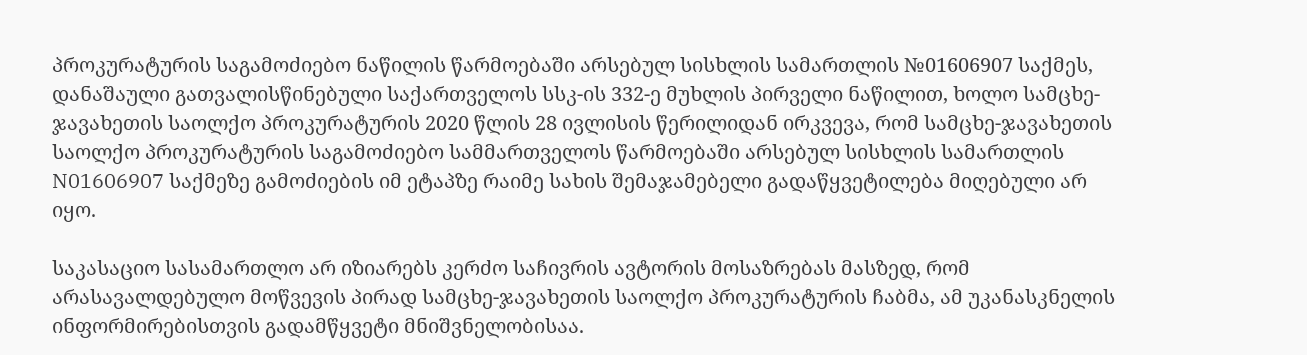პროკურატურის საგამოძიებო ნაწილის წარმოებაში არსებულ სისხლის სამართლის №01606907 საქმეს, დანაშაული გათვალისწინებული საქართველოს სსკ-ის 332-ე მუხლის პირველი ნაწილით, ხოლო სამცხე-ჯავახეთის საოლქო პროკურატურის 2020 წლის 28 ივლისის წერილიდან ირკვევა, რომ სამცხე-ჯავახეთის საოლქო პროკურატურის საგამოძიებო სამმართველოს წარმოებაში არსებულ სისხლის სამართლის N01606907 საქმეზე გამოძიების იმ ეტაპზე რაიმე სახის შემაჯამებელი გადაწყვეტილება მიღებული არ იყო.

საკასაციო სასამართლო არ იზიარებს კერძო საჩივრის ავტორის მოსაზრებას მასზედ, რომ არასავალდებულო მოწვევის პირად სამცხე-ჯავახეთის საოლქო პროკურატურის ჩაბმა, ამ უკანასკნელის ინფორმირებისთვის გადამწყვეტი მნიშვნელობისაა.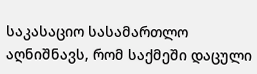საკასაციო სასამართლო აღნიშნავს, რომ საქმეში დაცული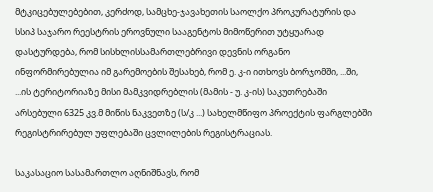მტკიცებულებებით, კერძოდ, სამცხე-ჯავახეთის საოლქო პროკურატურის და სსიპ საჯარო რეესტრის ეროვნული სააგენტოს მიმოწერით უტყუარად დასტურდება, რომ სისხლისსამართლებრივი დევნის ორგანო ინფორმირებულია იმ გარემოების შესახებ, რომ ე. კ-ი ითხოვს ბორჯომში, ...ში, ...ის ტერიტორიაზე მისი მამკვიდრებლის (მამის - უ. კ-ის) საკუთრებაში არსებული 6325 კვ.მ მიწის ნაკვეთზე (ს/კ ...) სახელმწიფო პროექტის ფარგლებში რეგისტრირებულ უფლებაში ცვლილების რეგისტრაციას.

საკასაციო სასამართლო აღნიშნავს, რომ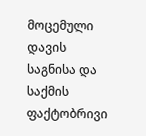მოცემული დავის საგნისა და საქმის ფაქტობრივი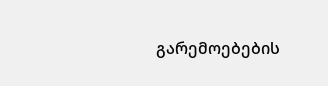გარემოებების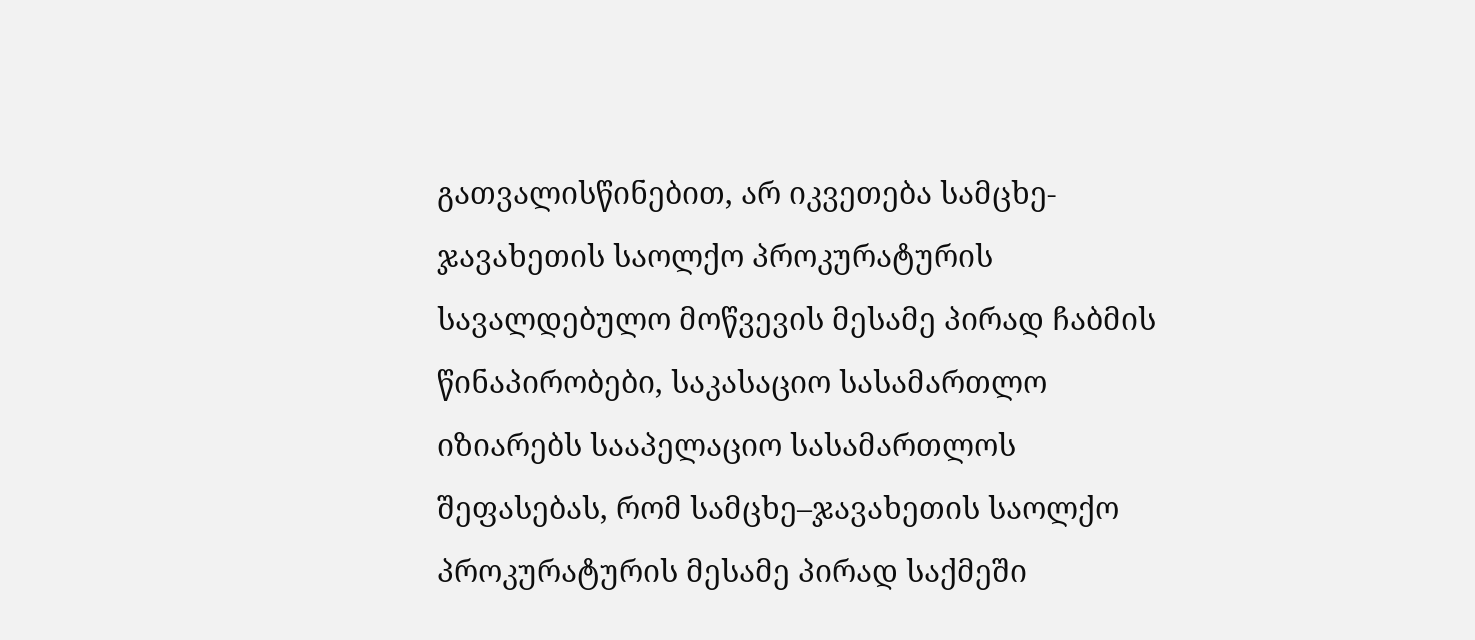გათვალისწინებით, არ იკვეთება სამცხე-ჯავახეთის საოლქო პროკურატურის სავალდებულო მოწვევის მესამე პირად ჩაბმის წინაპირობები, საკასაციო სასამართლო იზიარებს სააპელაციო სასამართლოს შეფასებას, რომ სამცხე–ჯავახეთის საოლქო პროკურატურის მესამე პირად საქმეში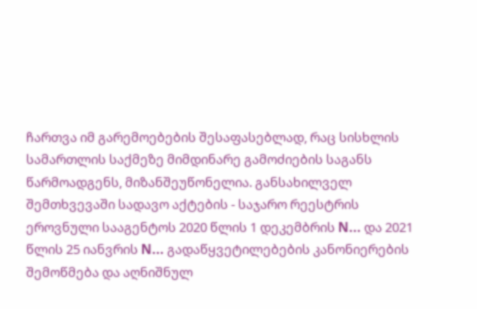ჩართვა იმ გარემოებების შესაფასებლად, რაც სისხლის სამართლის საქმეზე მიმდინარე გამოძიების საგანს წარმოადგენს, მიზანშეუწონელია. განსახილველ შემთხვევაში სადავო აქტების - საჯარო რეესტრის ეროვნული სააგენტოს 2020 წლის 1 დეკემბრის N... და 2021 წლის 25 იანვრის N... გადაწყვეტილებების კანონიერების შემოწმება და აღნიშნულ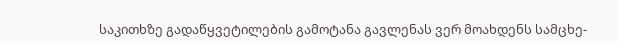საკითხზე გადაწყვეტილების გამოტანა გავლენას ვერ მოახდენს სამცხე-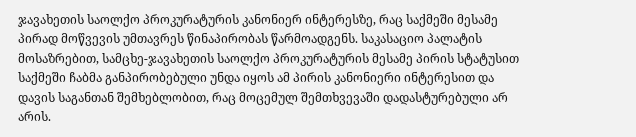ჯავახეთის საოლქო პროკურატურის კანონიერ ინტერესზე, რაც საქმეში მესამე პირად მოწვევის უმთავრეს წინაპირობას წარმოადგენს. საკასაციო პალატის მოსაზრებით, სამცხე-ჯავახეთის საოლქო პროკურატურის მესამე პირის სტატუსით საქმეში ჩაბმა განპირობებული უნდა იყოს ამ პირის კანონიერი ინტერესით და დავის საგანთან შემხებლობით, რაც მოცემულ შემთხვევაში დადასტურებული არ არის.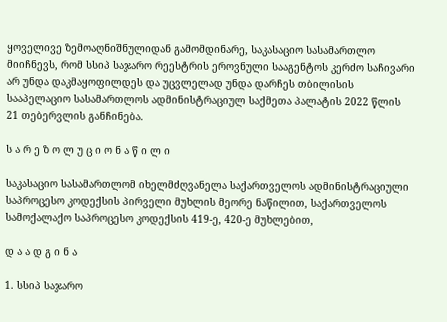ყოველივე ზემოაღნიშნულიდან გამომდინარე, საკასაციო სასამართლო მიიჩნევს, რომ სსიპ საჯარო რეესტრის ეროვნული სააგენტოს კერძო საჩივარი არ უნდა დაკმაყოფილდეს და უცვლელად უნდა დარჩეს თბილისის სააპელაციო სასამართლოს ადმინისტრაციულ საქმეთა პალატის 2022 წლის 21 თებერვლის განჩინება.

ს ა რ ე ზ ო ლ უ ც ი ო ნ ა წ ი ლ ი

საკასაციო სასამართლომ იხელმძღვანელა საქართველოს ადმინისტრაციული საპროცესო კოდექსის პირველი მუხლის მეორე ნაწილით, საქართველოს სამოქალაქო საპროცესო კოდექსის 419-ე, 420-ე მუხლებით,

დ ა ა დ გ ი ნ ა

1. სსიპ საჯარო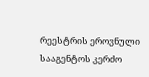რეესტრის ეროვნული სააგენტოს კერძო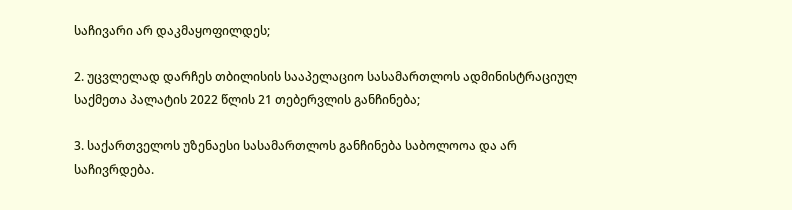საჩივარი არ დაკმაყოფილდეს;

2. უცვლელად დარჩეს თბილისის სააპელაციო სასამართლოს ადმინისტრაციულ საქმეთა პალატის 2022 წლის 21 თებერვლის განჩინება;

3. საქართველოს უზენაესი სასამართლოს განჩინება საბოლოოა და არ საჩივრდება.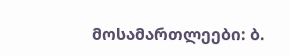მოსამართლეები: ბ.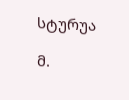სტურუა

მ.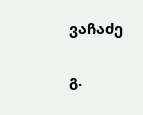ვაჩაძე

გ.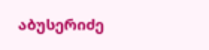აბუსერიძე